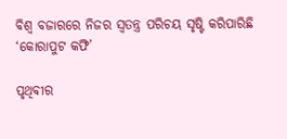ବିଶ୍ୱ ବଜାରରେ ନିଜର ସ୍ୱତନ୍ତ୍ର ପରିଚୟ ସୃଷ୍ଟି କରିପାରିଛି ‘କୋରାପୁଟ କଫି’

ପୃଥିବୀର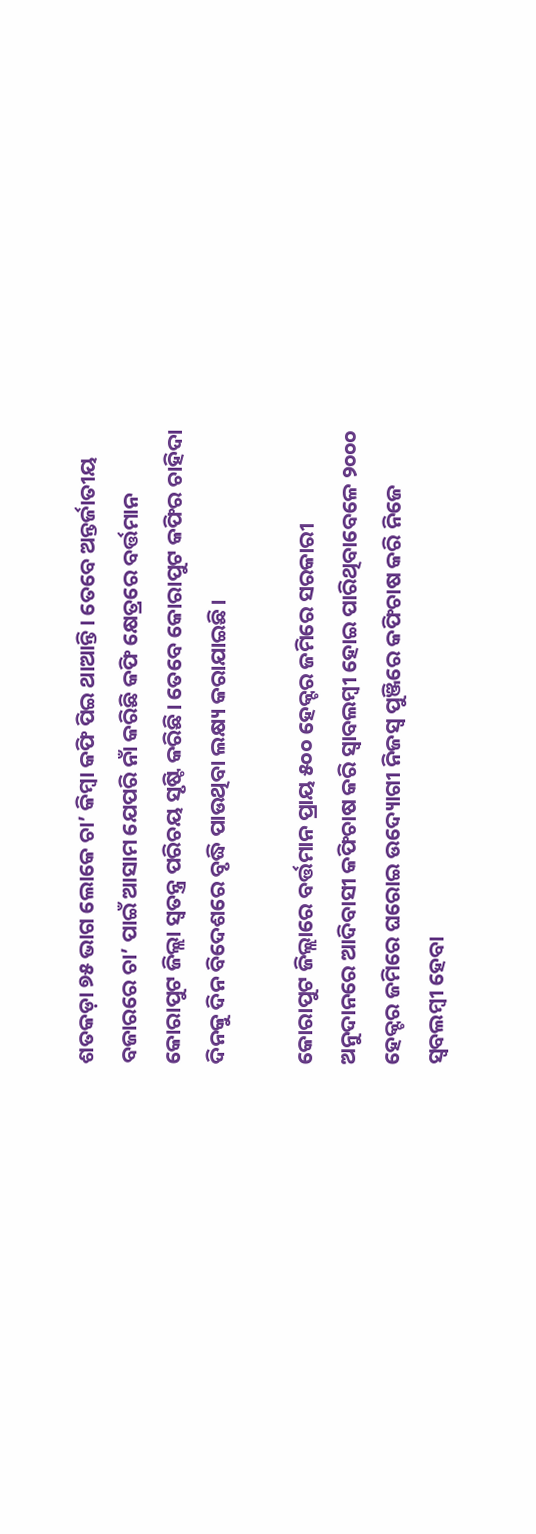ଶତକଡ଼ା ୭୫ ଭାଗ ଲୋକେ ଚା’ କିମ୍ବା କଫି ପିଇ ଥାଆନ୍ତି। ତେବେ ଅନ୍ତର୍ଜାତୀୟ ବଜାରରେ ଚା’ ପାଇଁ ଆସାମ ଯେପରି ନାଁ କରିଛି କଫି କ୍ଷେତ୍ରରେ ବର୍ତ୍ତମାନ କୋରାପୁଟ ଜିଲ୍ଲା ସ୍ୱତନ୍ତ୍ର ପରିଚୟ ସୃଷ୍ଟି କରିଛି। ତେବେ କୋରାପୁଟ କଫିର ଚାହିଦା ଦିନକୁ ଦିନ ବିଦେଶରେ ବୃଦ୍ଧି ପାଉଥିବା ଲକ୍ଷ୍ୟ କରାଯାଇଛି।

କୋରାପୁଟ ଜିଲ୍ଲାରେ ବର୍ତ୍ତମାନ ପ୍ରାୟ ୫୦୦ ହେକ୍ଟର ଜମିରେ ସରକାରୀ ଅନୁଦାନରେ ଆଦିବାସୀ କଫିଚାଷ କରି ସ୍ୱାବଲମ୍ବୀ ହୋଇ ପାରିଥିବାବେଳେ ୨୦୦୦ ହେକ୍ଟର ଜମିରେ ଘରୋଇ ଉଦ୍ୟୋଗୀ ନିଜସ୍ୱ ପୁଞ୍ଜିରେ କଫିଚାଷ କରି ନିଜେ ସ୍ୱବଲମ୍ବୀ ହେବା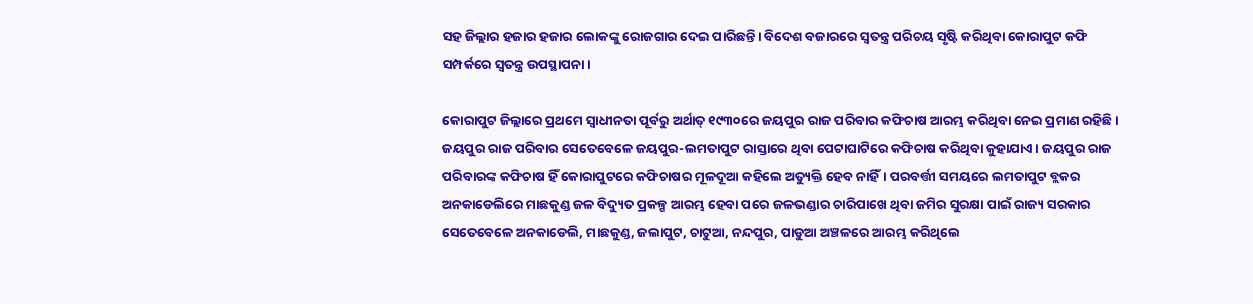ସହ ଜିଲ୍ଲାର ହଜାର ହଜାର ଲୋକଙ୍କୁ ରୋଜଗାର ଦେଇ ପାରିଛନ୍ତି। ବିଦେଶ ବଜାରରେ ସ୍ବତନ୍ତ୍ର ପରିଚୟ ସୃଷ୍ଟି କରିଥିବା କୋରାପୁଟ କଫି ସମ୍ପର୍କରେ ସ୍ବତନ୍ତ୍ର ଉପସ୍ଥାପନା।

କୋରାପୁଟ ଜିଲ୍ଲାରେ ପ୍ରଥମେ ସ୍ୱାଧୀନତା ପୂର୍ବରୁ ଅର୍ଥାତ୍ ୧୯୩୦ରେ ଜୟପୁର ରାଜ ପରିବାର କଫିଚାଷ ଆରମ୍ଭ କରିଥିବା ନେଇ ପ୍ରମାଣ ରହିଛି। ଜୟପୁର ରାଜ ପରିବାର ସେତେବେଳେ ଜୟପୁର-ଲମତାପୁଟ ରାସ୍ତାରେ ଥିବା ପେଟାଘାଟିରେ କଫିଚାଷ କରିଥିବା କୁହାଯାଏ। ଜୟପୁର ରାଜ ପରିବାରଙ୍କ କଫିଚାଷ ହିଁ କୋରାପୁଟରେ କଫିଚାଷର ମୂଳଦୂଆ କହିଲେ ଅତ୍ୟୁକ୍ତି ହେବ ନାହିଁ। ପରବର୍ତ୍ତୀ ସମୟରେ ଲମତାପୁଟ ବ୍ଲକର ଅନକାଡେଲିରେ ମାଛକୁଣ୍ଡ ଜଳ ବିଦ୍ୟୁତ ପ୍ରକଳ୍ପ ଆରମ୍ଭ ହେବା ପରେ ଜଳଭଣ୍ଡାର ଚାରିପାଖେ ଥିବା ଜମିର ସୁରକ୍ଷା ପାଇଁ ରାଜ୍ୟ ସରକାର ସେତେବେଳେ ଅନକାଡେଲି, ମାଛକୁଣ୍ଡ, ଜଲାପୁଟ, ଚାଟୁଆ, ନନ୍ଦପୁର, ପାଡୁଆ ଅଞ୍ଚଳରେ ଆରମ୍ଭ କରିଥିଲେ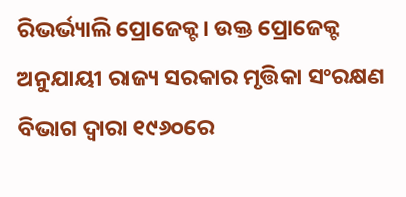ରିଭର୍ଭ୍ୟାଲି ପ୍ରୋଜେକ୍ଟ। ଉକ୍ତ ପ୍ରୋଜେକ୍ଟ ଅନୁଯାୟୀ ରାଜ୍ୟ ସରକାର ମୃତ୍ତିକା ସଂରକ୍ଷଣ ବିଭାଗ ଦ୍ୱାରା ୧୯୬୦ରେ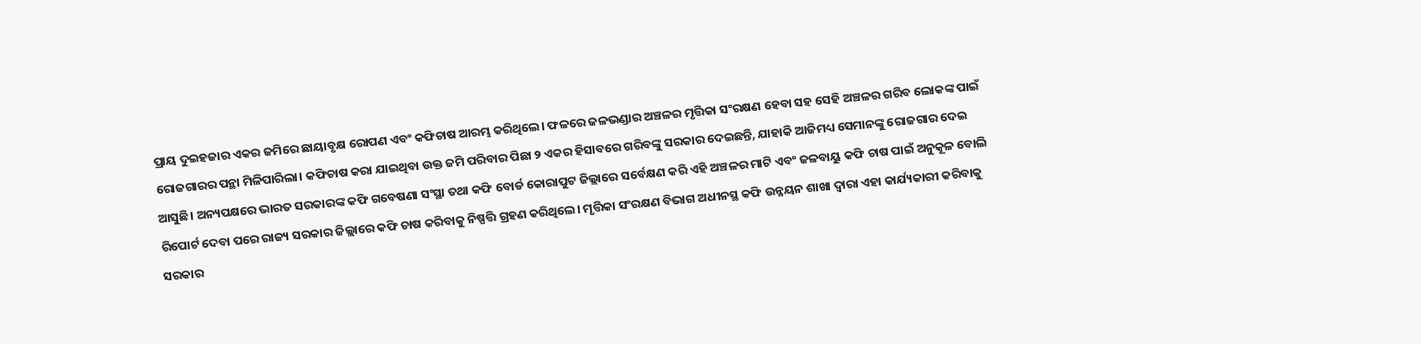ପ୍ରାୟ ଦୁଇହଜାର ଏକର ଜମିରେ ଛାୟାବୃକ୍ଷ ରୋପଣ ଏବଂ କଫିଚାଷ ଆରମ୍ଭ କରିଥିଲେ। ଫଳରେ ଜଳଭଣ୍ଡାର ଅଞ୍ଚଳର ମୃତ୍ତିକା ସଂରକ୍ଷଣ ହେବା ସହ ସେହି ଅଞ୍ଚଳର ଗରିବ ଲୋକଙ୍କ ପାଇଁ ରୋଜଗାରର ପନ୍ଥା ମିଳିପାରିଲା। କଫିଚାଷ କରା ଯାଇଥିବା ଉକ୍ତ ଜମି ପରିବାର ପିଛା ୨ ଏକର ହିସାବରେ ଗରିବଙ୍କୁ ସରକାର ଦେଇଛନ୍ତି, ଯାହାକି ଆଜିମଧ୍ୟ ସେମାନଙ୍କୁ ରୋଜଗାର ଦେଇ ଆସୁଛି। ଅନ୍ୟପକ୍ଷରେ ଭାରତ ସରକାରଙ୍କ କଫି ଗବେଷଣା ସଂସ୍ଥା ତଥା କଫି ବୋର୍ଡ କୋରାପୁଟ ଜିଲ୍ଲାରେ ସର୍ବେକ୍ଷଣ କରି ଏହି ଅଞ୍ଚଳର ମାଟି ଏବଂ ଜଳବାୟୁ କଫି ଚାଷ ପାଇଁ ଅନୁକୂଳ ବୋଲି ରିପୋର୍ଟ ଦେବା ପରେ ରାଜ୍ୟ ସରକାର ଜିଲ୍ଲାରେ କଫି ଚାଷ କରିବାକୁ ନିଷ୍ପତ୍ତି ଗ୍ରହଣ କରିଥିଲେ। ମୃତ୍ତିକା ସଂରକ୍ଷଣ ବିଭାଗ ଅଧୀନସ୍ଥ କଫି ଉନ୍ନୟନ ଶାଖା ଦ୍ୱାରା ଏହା କାର୍ଯ୍ୟକାରୀ କରିବାକୁ ସରକାର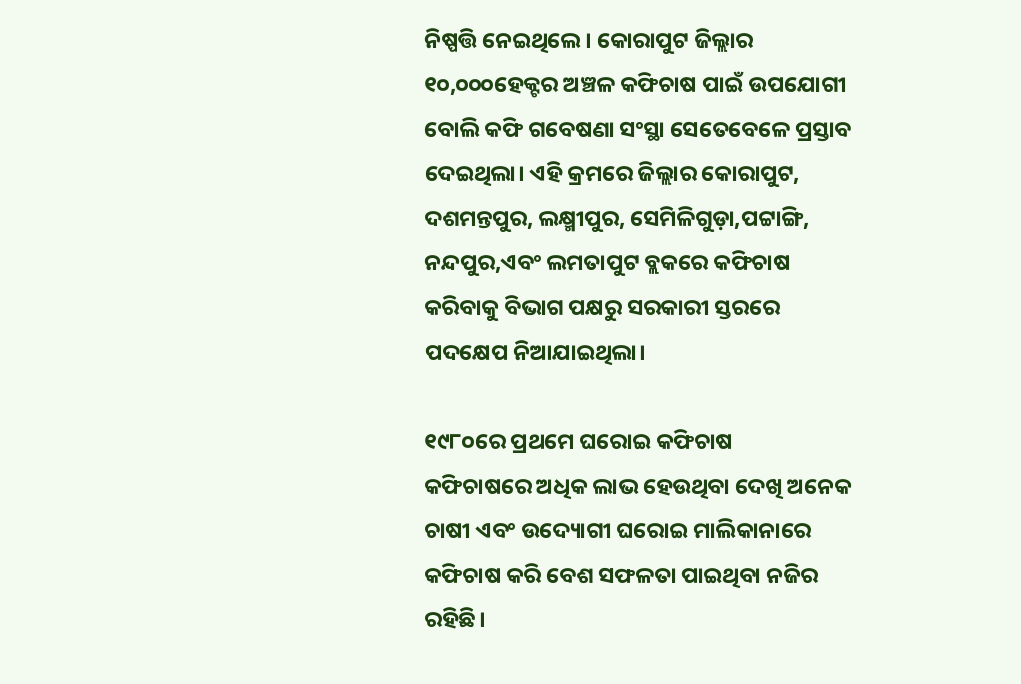ନିଷ୍ପତ୍ତି ନେଇଥିଲେ। କୋରାପୁଟ ଜିଲ୍ଲାର ୧୦,୦୦୦ହେକ୍ଟର ଅଞ୍ଚଳ କଫିଚାଷ ପାଇଁ ଉପଯୋଗୀ ବୋଲି କଫି ଗବେଷଣା ସଂସ୍ଥା ସେତେବେଳେ ପ୍ରସ୍ତାବ ଦେଇଥିଲା। ଏହି କ୍ରମରେ ଜିଲ୍ଲାର କୋରାପୁଟ, ଦଶମନ୍ତପୁର, ଲକ୍ଷ୍ମୀପୁର, ସେମିଳିଗୁଡ଼ା,ପଟ୍ଟାଙ୍ଗି, ନନ୍ଦପୁର,ଏବଂ ଲମତାପୁଟ ବ୍ଲକରେ କଫିଚାଷ କରିବାକୁ ବିଭାଗ ପକ୍ଷରୁ ସରକାରୀ ସ୍ତରରେ ପଦକ୍ଷେପ ନିଆଯାଇଥିଲା।

୧୯୮୦ରେ ପ୍ରଥମେ ଘରୋଇ କଫିଚାଷ
କଫିଚାଷରେ ଅଧିକ ଲାଭ ହେଉଥିବା ଦେଖି ଅନେକ ଚାଷୀ ଏବଂ ଉଦ୍ୟୋଗୀ ଘରୋଇ ମାଲିକାନାରେ କଫିଚାଷ କରି ବେଶ ସଫଳତା ପାଇଥିବା ନଜିର ରହିଛି।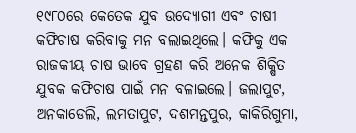୧୯୮୦ରେ କେତେକ ଯୁବ ଉଦ୍ୟୋଗୀ ଏବଂ ଚାଷୀ କଫିଚାଷ କରିବାକୁ ମନ ବଲାଇଥିଲେ। କଫିକୁ ଏକ ରାଜକୀୟ ଚାଷ ଭାବେ ଗ୍ରହଣ କରି ଅନେକ ଶିକ୍ଷିତ ଯୁବକ କଫିଚାଷ ପାଇଁ ମନ ବଳାଇଲେ। ଜଲାପୁଟ, ଅନକାଡେଲି, ଲମତାପୁଟ, ଦଶମନ୍ତପୁର, କାକିରିଗୁମା,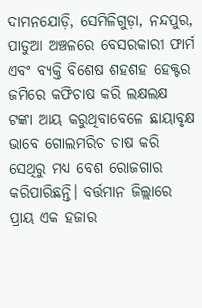ଦାମନଯୋଡ଼ି, ସେମିଳିଗୁଡ଼ା, ନନ୍ଦପୁର, ପାଡୁଆ ଅଞ୍ଚଳରେ ବେସରକାରୀ ଫାର୍ମ ଏବଂ ବ୍ୟକ୍ତି ବିଶେଷ ଶହଶହ ହେକ୍ଟର ଜମିରେ କଫିଚାଷ କରି ଲକ୍ଷଲକ୍ଷ ଟଙ୍କା ଆୟ କରୁଥିବାବେଳେ ଛାୟାବୃକ୍ଷ ଭାବେ ଗୋଲମରିଚ ଚାଷ କରି ସେଥିରୁ ମଧ୍ୟ ବେଶ ରୋଜଗାର କରିପାରିଛନ୍ତି। ବର୍ତ୍ତମାନ ଜିଲ୍ଲାରେ ପ୍ରାୟ ଏକ ହଜାର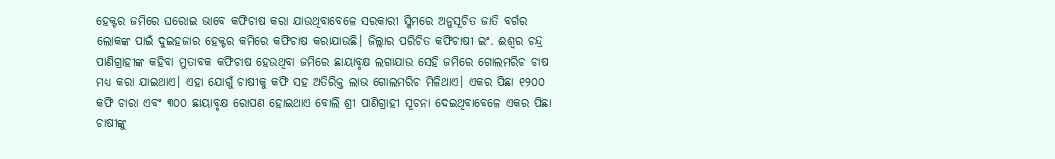ହେକ୍ଟର ଜମିରେ ଘରୋଇ ଭାବେ କଫିଚାଷ କରା ଯାଉଥିବାବେଳେ ସରକାରୀ ସ୍କିମରେ ଅନୁସୂଚିତ ଜାତି ବର୍ଗର ଲୋକଙ୍କ ପାଇଁ ଦୁଇହଜାର ହେକ୍ଟର କମିରେ କଫିଚାଷ କରାଯାଉଛି। ଜିଲ୍ଲାର ପରିଚିତ କଫିଚାଷୀ ଇଂ. ଈଶ୍ୱର ଚନ୍ଦ୍ର ପାଣିଗ୍ରାହୀଙ୍କ କହିବା ମୁତାବକ କଫିଚାଷ ହେଉଥିବା ଜମିରେ ଛାୟାବୃକ୍ଷ ଲଗାଯାଉ ସେହି ଜମିରେ ଗୋଲମରିଚ ଚାଷ ମଧ୍ୟ କରା ଯାଇଥାଏ। ଏହା ଯୋଗୁଁ ଚାଷୀକୁ କଫି ସହ ଅତିରିକ୍ତ ଲାଭ ଗୋଲମରିଚ ମିଳିଥାଏ। ଏକର ପିଛା ୧୨୦୦ କଫି ଚାରା ଏବଂ ୩୦୦ ଛାୟାବୃକ୍ଷ ରୋପଣ ହୋଇଥାଏ ବୋଲି ଶ୍ରୀ ପାଣିଗ୍ରାହୀ ସୂଚନା ଦେଇଥିବାବେଳେ ଏକର ପିଛା ଚାଷୀଙ୍କୁ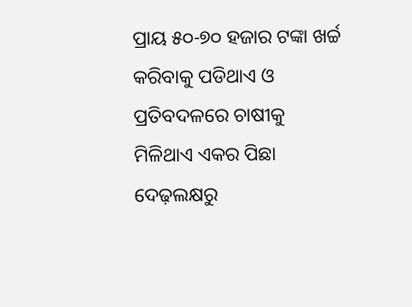ପ୍ରାୟ ୫୦-୭୦ ହଜାର ଟଙ୍କା ଖର୍ଚ୍ଚ କରିବାକୁ ପଡିଥାଏ ଓ ପ୍ରତିବଦଳରେ ଚାଷୀକୁ ମିଳିଥାଏ ଏକର ପିଛା ଦେଢ଼ଲକ୍ଷରୁ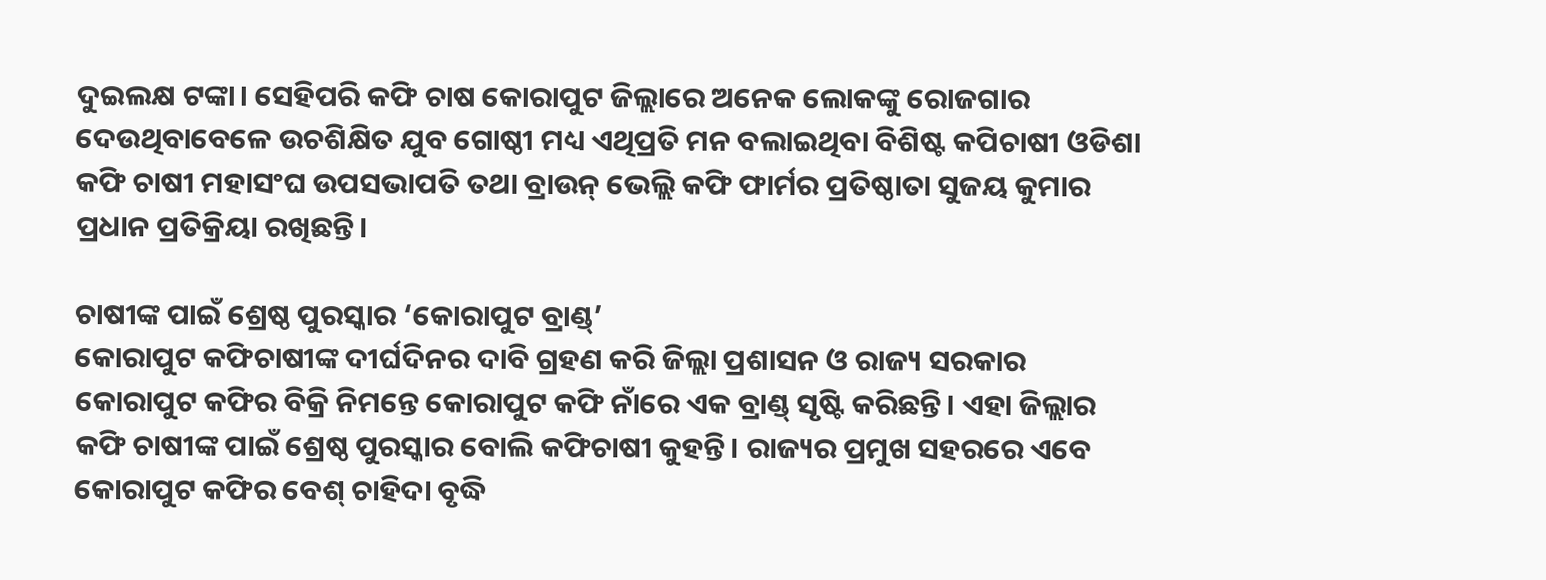ଦୁଇଲକ୍ଷ ଟଙ୍କା। ସେହିପରି କଫି ଚାଷ କୋରାପୁଟ ଜିଲ୍ଲାରେ ଅନେକ ଲୋକଙ୍କୁ ରୋଜଗାର ଦେଉଥିବାବେଳେ ଉଚଶିକ୍ଷିତ ଯୁବ ଗୋଷ୍ଠୀ ମଧ୍ୟ ଏଥିପ୍ରତି ମନ ବଲାଇଥିବା ବିଶିଷ୍ଟ କପିଚାଷୀ ଓଡିଶା କଫି ଚାଷୀ ମହାସଂଘ ଉପସଭାପତି ତଥା ବ୍ରାଉନ୍ ଭେଲ୍ଲି କଫି ଫାର୍ମର ପ୍ରତିଷ୍ଠାତା ସୁଜୟ କୁମାର ପ୍ରଧାନ ପ୍ରତିକ୍ରିୟା ରଖିଛନ୍ତି।

ଚାଷୀଙ୍କ ପାଇଁ ଶ୍ରେଷ୍ଠ ପୁରସ୍କାର ‘କୋରାପୁଟ ବ୍ରାଣ୍ଡ୍’
କୋରାପୁଟ କଫିଚାଷୀଙ୍କ ଦୀର୍ଘଦିନର ଦାବି ଗ୍ରହଣ କରି ଜିଲ୍ଲା ପ୍ରଶାସନ ଓ ରାଜ୍ୟ ସରକାର କୋରାପୁଟ କଫିର ବିକ୍ରି ନିମନ୍ତେ କୋରାପୁଟ କଫି ନାଁରେ ଏକ ବ୍ରାଣ୍ଡ୍ ସୃଷ୍ଟି କରିଛନ୍ତି। ଏହା ଜିଲ୍ଲାର କଫି ଚାଷୀଙ୍କ ପାଇଁ ଶ୍ରେଷ୍ଠ ପୁରସ୍କାର ବୋଲି କଫିଚାଷୀ କୁହନ୍ତି। ରାଜ୍ୟର ପ୍ରମୁଖ ସହରରେ ଏବେ କୋରାପୁଟ କଫିର ବେଶ୍ ଚାହିଦା ବୃଦ୍ଧି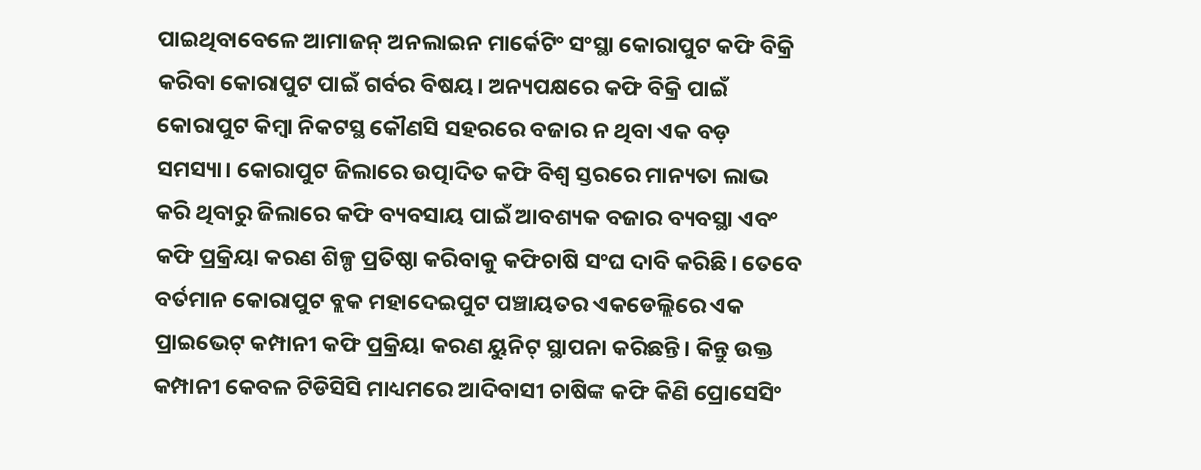ପାଇଥିବାବେଳେ ଆମାଜନ୍ ଅନଲାଇନ ମାର୍କେଟିଂ ସଂସ୍ଥା କୋରାପୁଟ କଫି ବିକ୍ରି କରିବା କୋରାପୁଟ ପାଇଁ ଗର୍ବର ବିଷୟ। ଅନ୍ୟପକ୍ଷରେ କଫି ବିକ୍ରି ପାଇଁ କୋରାପୁଟ କିମ୍ବା ନିକଟସ୍ଥ କୌଣସି ସହରରେ ବଜାର ନ ଥିବା ଏକ ବଡ଼ ସମସ୍ୟା। କୋରାପୁଟ ଜିଲାରେ ଉତ୍ପାଦିତ କଫି ବିଶ୍ୱ ସ୍ତରରେ ମାନ୍ୟତା ଲାଭ କରି ଥିବାରୁ ଜିଲାରେ କଫି ବ୍ୟବସାୟ ପାଇଁ ଆବଶ୍ୟକ ବଜାର ବ୍ୟବସ୍ଥା ଏବଂ କଫି ପ୍ରକ୍ରିୟା କରଣ ଶିଳ୍ପ ପ୍ରତିଷ୍ଠା କରିବାକୁ କଫିଚାଷି ସଂଘ ଦାବି କରିଛି। ତେବେ ବର୍ତମାନ କୋରାପୁଟ ବ୍ଲକ ମହାଦେଇପୁଟ ପଞ୍ଚାୟତର ଏକଡେଲ୍ଲିରେ ଏକ ପ୍ରାଇଭେଟ୍ କମ୍ପାନୀ କଫି ପ୍ରକ୍ରିୟା କରଣ ୟୁନିଟ୍ ସ୍ଥାପନା କରିଛନ୍ତି। କିନ୍ତୁ ଉକ୍ତ କମ୍ପାନୀ କେବଳ ଟିଡିସିସି ମାଧ୍ୟମରେ ଆଦିବାସୀ ଚାଷିଙ୍କ କଫି କିଣି ପ୍ରୋସେସିଂ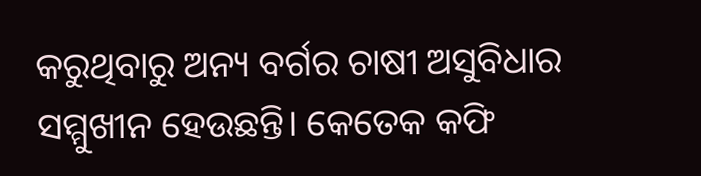କରୁଥିବାରୁ ଅନ୍ୟ ବର୍ଗର ଚାଷୀ ଅସୁବିଧାର ସମ୍ମୁଖୀନ ହେଉଛନ୍ତି। କେତେକ କଫି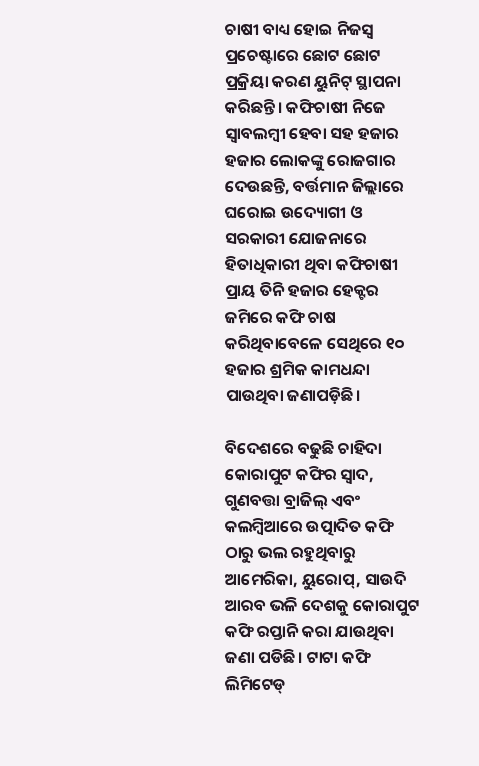ଚାଷୀ ବାଧ୍ୟ ହୋଇ ନିଜସ୍ୱ ପ୍ରଚେଷ୍ଟାରେ ଛୋଟ ଛୋଟ ପ୍ରକ୍ରିୟା କରଣ ୟୁନିଟ୍ ସ୍ଥାପନା କରିଛନ୍ତି। କଫିଚାଷୀ ନିଜେ ସ୍ୱାବଲମ୍ବୀ ହେବା ସହ ହଜାର ହଜାର ଲୋକଙ୍କୁ ରୋଜଗାର ଦେଉଛନ୍ତି, ବର୍ତ୍ତମାନ ଜିଲ୍ଲାରେ ଘରୋଇ ଉଦ୍ୟୋଗୀ ଓ ସରକାରୀ ଯୋଜନାରେ ହିତାଧିକାରୀ ଥିବା କଫିଚାଷୀ ପ୍ରାୟ ତିନି ହଜାର ହେକ୍ଟର ଜମିରେ କଫି ଚାଷ କରିଥିବାବେଳେ ସେଥିରେ ୧୦ ହଜାର ଶ୍ରମିକ କାମଧନ୍ଦା ପାଉଥିବା ଜଣାପଡ଼ିଛି।

ବିଦେଶରେ ବଢୁଛି ଚାହିଦା
କୋରାପୁଟ କଫିର ସ୍ୱାଦ, ଗୁଣବତ୍ତା ବ୍ରାଜିଲ୍ ଏବଂ କଲମ୍ବିଆରେ ଉତ୍ପାଦିତ କଫି ଠାରୁ ଭଲ ରହୁଥିବାରୁ ଆମେରିକା, ୟୁରୋପ୍, ସାଉଦି ଆରବ ଭଳି ଦେଶକୁ କୋରାପୁଟ କଫି ରପ୍ତାନି କରା ଯାଉଥିବା ଜଣା ପଡିଛି। ଟାଟା କଫି ଲିମିଟେଡ୍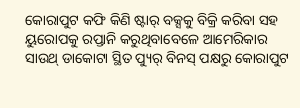କୋରାପୁଟ କଫି କିଣି ଷ୍ଟାର୍ ବକ୍ସକୁ ବିକ୍ରି କରିବା ସହ ୟୁରୋପକୁ ରପ୍ତାନି କରୁଥିବାବେଳେ ଆମେରିକାର ସାଉଥ୍ ଡାକୋଟା ସ୍ଥିତ ପ୍ୟୁର୍ ବିନସ୍ ପକ୍ଷରୁ କୋରାପୁଟ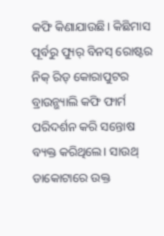କଫି କିଣାଯାଉଛି। କିଛିମାସ ପୂର୍ବରୁ ପ୍ୟୁର୍ ବିନସ୍ ରୋଷ୍ଟର ନିକ୍ ରିଡ୍ କୋରାପୁଟର ବ୍ରାଉନ୍ଭ୍ୟାଲି କଫି ଫାର୍ମ ପରିଦର୍ଶନ କରି ସନ୍ତୋଷ ବ୍ୟକ୍ତ କରିଥିଲେ। ସାଉଥ୍ ଡାକୋଟାରେ ଉକ୍ତ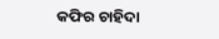କଫିର ଚାହିଦା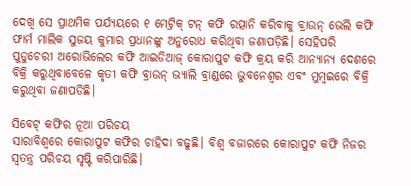ଦେଖି ସେ ପ୍ରାଥମିକ ପର୍ଯ୍ୟୟରେ ୧ ମେଟ୍ରିକ୍ ଟନ୍ କଫି ରତ୍ପାନି କରିବାକୁ ବ୍ରାଉନ୍ ଭେଲି କଫି ଫାର୍ମ ମାଲିକ ସୁଜୟ କୁମାର ପ୍ରଧାନଙ୍କୁ ଅନୁରୋଧ କରିଥିବା ଜଣାପଡ଼ିଛି। ସେହିପରି ପୁଡୁଚେରୀ ଅରୋଭିଲେର କଫି ଆଇଡିଆଜ୍ କୋରାପୁଟ କଫି କ୍ରୟ କରି ଆନ୍ୟାନ୍ୟ ଦେଶରେ ବିକ୍ରି କରୁଥିବାବେଳେ କୃତୀ କଫି ବ୍ରାଉନ୍ ଭ୍ୟାଲି ବ୍ରାଣ୍ଡରେ ଭୁବନେଶ୍ୱର ଏବଂ ମୁମ୍ବଇରେ ବିକ୍ରି କରୁଥିବା ଜଣାପଡିଛି।

ସିବେଟ୍ କଫିର ନୂଆ ପରିଚୟ
ସାରାବିଶ୍ୱରେ କୋରାପୁଟ କଫିର ଚାହିଦା ବଢୁଛି। ବିଶ୍ୱ ବଜାରରେ କୋରାପୁଟ କଫି ନିଜର ସ୍ୱତନ୍ତ୍ର ପରିଚୟ ସୃଷ୍ଟି କରିପାରିଛି।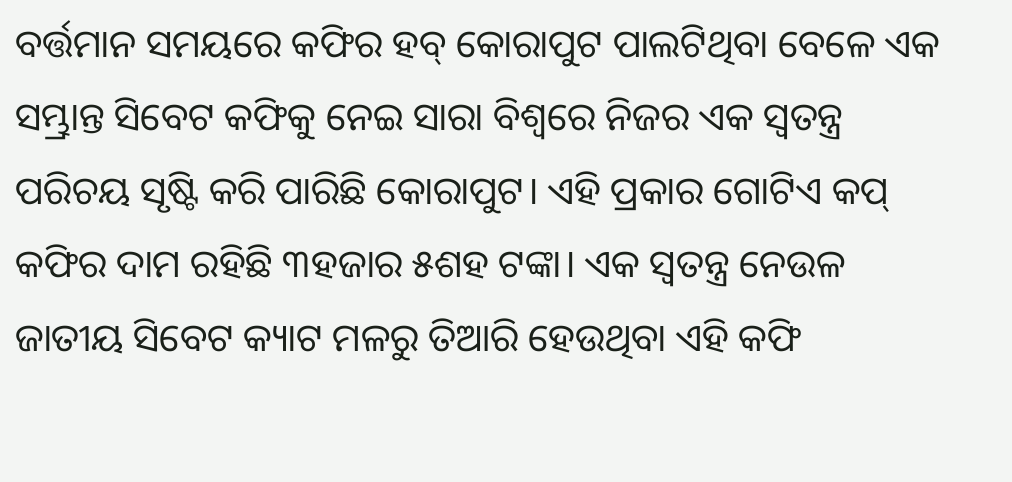ବର୍ତ୍ତମାନ ସମୟରେ କଫିର ହବ୍ କୋରାପୁଟ ପାଲଟିଥିବା ବେଳେ ଏକ ସମ୍ଭ୍ରାନ୍ତ ସିବେଟ କଫିକୁ ନେଇ ସାରା ବିଶ୍ବରେ ନିଜର ଏକ ସ୍ବତନ୍ତ୍ର ପରିଚୟ ସୃଷ୍ଟି କରି ପାରିଛି କୋରାପୁଟ। ଏହି ପ୍ରକାର ଗୋଟିଏ କପ୍ କଫିର ଦାମ ରହିଛି ୩ହଜାର ୫ଶହ ଟଙ୍କା। ଏକ ସ୍ୱତନ୍ତ୍ର ନେଉଳ ଜାତୀୟ ସିବେଟ କ୍ୟାଟ ମଳରୁ ତିଆରି ହେଉଥିବା ଏହି କଫି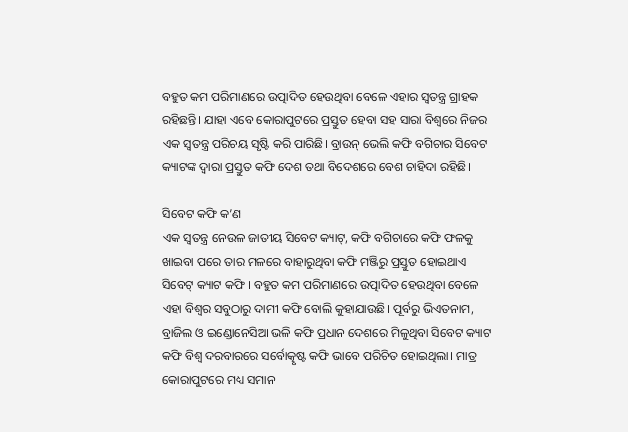ବହୁତ କମ ପରିମାଣରେ ଉତ୍ପାଦିତ ହେଉଥିବା ବେଳେ ଏହାର ସ୍ୱତନ୍ତ୍ର ଗ୍ରାହକ ରହିଛନ୍ତି। ଯାହା ଏବେ କୋରାପୁଟରେ ପ୍ରସ୍ତୁତ ହେବା ସହ ସାରା ବିଶ୍ବରେ ନିଜର ଏକ ସ୍ବତନ୍ତ୍ର ପରିଚୟ ସୃଷ୍ଟି କରି ପାରିଛି। ବ୍ରାଉନ୍ ଭେଲି କଫି ବଗିଚାର ସିବେଟ କ୍ୟାଟଙ୍କ ଦ୍ବାରା ପ୍ରସ୍ତୁତ କଫି ଦେଶ ତଥା ବିଦେଶରେ ବେଶ ଚାହିଦା ରହିଛି।

ସିବେଟ କଫି କ’ଣ
ଏକ ସ୍ୱତନ୍ତ୍ର ନେଉଳ ଜାତୀୟ ସିବେଟ କ୍ୟାଟ୍, କଫି ବଗିଚାରେ କଫି ଫଳକୁ ଖାଇବା ପରେ ତାର ମଳରେ ବାହାରୁଥିବା କଫି ମଞ୍ଜିରୁ ପ୍ରସ୍ତୁତ ହୋଇଥାଏ ସିବେଟ୍‌ କ୍ୟାଟ କଫି । ବହୁତ କମ ପରିମାଣରେ ଉତ୍ପାଦିତ ହେଉଥିବା ବେଳେ ଏହା ବିଶ୍ବର ସବୁଠାରୁ ଦାମୀ କଫି ବୋଲି କୁହାଯାଉଛି। ପୂର୍ବରୁ ଭିଏତନାମ, ବ୍ରାଜିଲ ଓ ଇଣ୍ଡୋନେସିଆ ଭଳି କଫି ପ୍ରଧାନ ଦେଶରେ ମିଳୁଥିବା ସିବେଟ କ୍ୟାଟ କଫି ବିଶ୍ବ ଦରବାରରେ ସର୍ବୋତ୍କୃଷ୍ଟ କଫି ଭାବେ ପରିଚିତ ହୋଇଥିଲା। ମାତ୍ର କୋରାପୁଟରେ ମଧ୍ୟ ସମାନ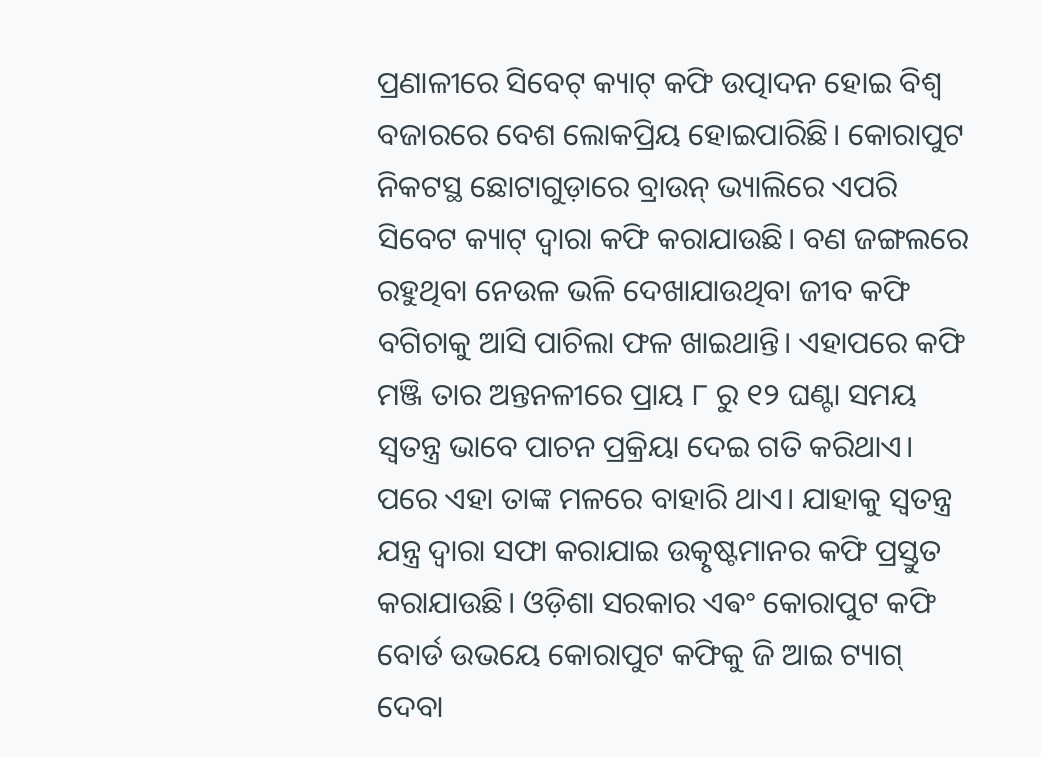ପ୍ରଣାଳୀରେ ସିବେଟ୍ କ୍ୟାଟ୍ କଫି ଉତ୍ପାଦନ ହୋଇ ବିଶ୍ବ ବଜାରରେ ବେଶ ଲୋକପ୍ରିୟ ହୋଇପାରିଛି। କୋରାପୁଟ ନିକଟସ୍ଥ ଛୋଟାଗୁଡ଼ାରେ ବ୍ରାଉନ୍ ଭ୍ୟାଲିରେ ଏପରି ସିବେଟ କ୍ୟାଟ୍ ଦ୍ବାରା କଫି କରାଯାଉଛି। ବଣ ଜଙ୍ଗଲରେ ରହୁଥିବା ନେଉଳ ଭଳି ଦେଖାଯାଉଥିବା ଜୀବ କଫି ବଗିଚାକୁ ଆସି ପାଚିଲା ଫଳ ଖାଇଥାନ୍ତି। ଏହାପରେ କଫି ମଞ୍ଜି ତାର ଅନ୍ତନଳୀରେ ପ୍ରାୟ ୮ ରୁ ୧୨ ଘଣ୍ଟା ସମୟ ସ୍ୱତନ୍ତ୍ର ଭାବେ ପାଚନ ପ୍ରକ୍ରିୟା ଦେଇ ଗତି କରିଥାଏ। ପରେ ଏହା ତାଙ୍କ ମଳରେ ବାହାରି ଥାଏ। ଯାହାକୁ ସ୍ବତନ୍ତ୍ର ଯନ୍ତ୍ର ଦ୍ବାରା ସଫା କରାଯାଇ ଉତ୍କୃଷ୍ଟମାନର କଫି ପ୍ରସ୍ତୁତ କରାଯାଉଛି। ଓଡ଼ିଶା ସରକାର ଏଵଂ କୋରାପୁଟ କଫି ବୋର୍ଡ ଉଭୟେ କୋରାପୁଟ କଫିକୁ ଜି ଆଇ ଟ୍ୟାଗ୍ ଦେବା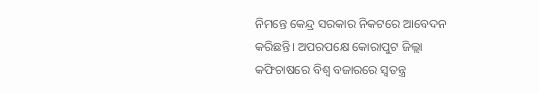ନିମନ୍ତେ କେନ୍ଦ୍ର ସରକାର ନିକଟରେ ଆବେଦନ କରିଛନ୍ତି। ଅପରପକ୍ଷେ କୋରାପୁଟ ଜିଲ୍ଲା କଫିଚାଷରେ ବିଶ୍ୱ ବଜାରରେ ସ୍ୱତନ୍ତ୍ର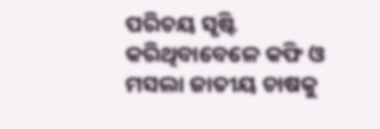ପରିଚୟ ସୃଷ୍ଟି କରିଥିବାବେଳେ କଫି ଓ ମସଲା ଜାତୀୟ ଚାଷକୁ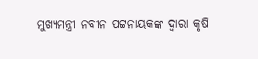ମୁଖ୍ୟମନ୍ତ୍ରୀ ନବୀନ ପଟ୍ଟନାୟକଙ୍କ ଦ୍ୱାରା କୃଷି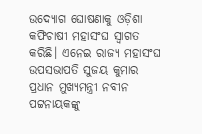ଉଦ୍ୟୋଗ ଘୋଷଣାକୁ ଓଡ଼ିଶା କଫିଚାଷୀ ମହାସଂଘ ସ୍ୱାଗତ କରିଛି। ଏନେଇ ରାଜ୍ୟ ମହାସଂଘ ଉପସଭାପତି ସୁଜୟ କୁମାର ପ୍ରଧାନ ମୁଖ୍ୟମନ୍ତ୍ରୀ ନବୀନ ପଟ୍ଟନାୟକଙ୍କୁ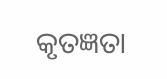କୃତଜ୍ଞତା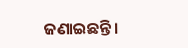ଜଣାଇଛନ୍ତି।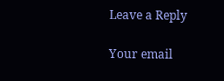Leave a Reply

Your email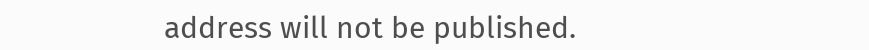address will not be published.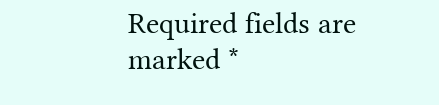Required fields are marked *